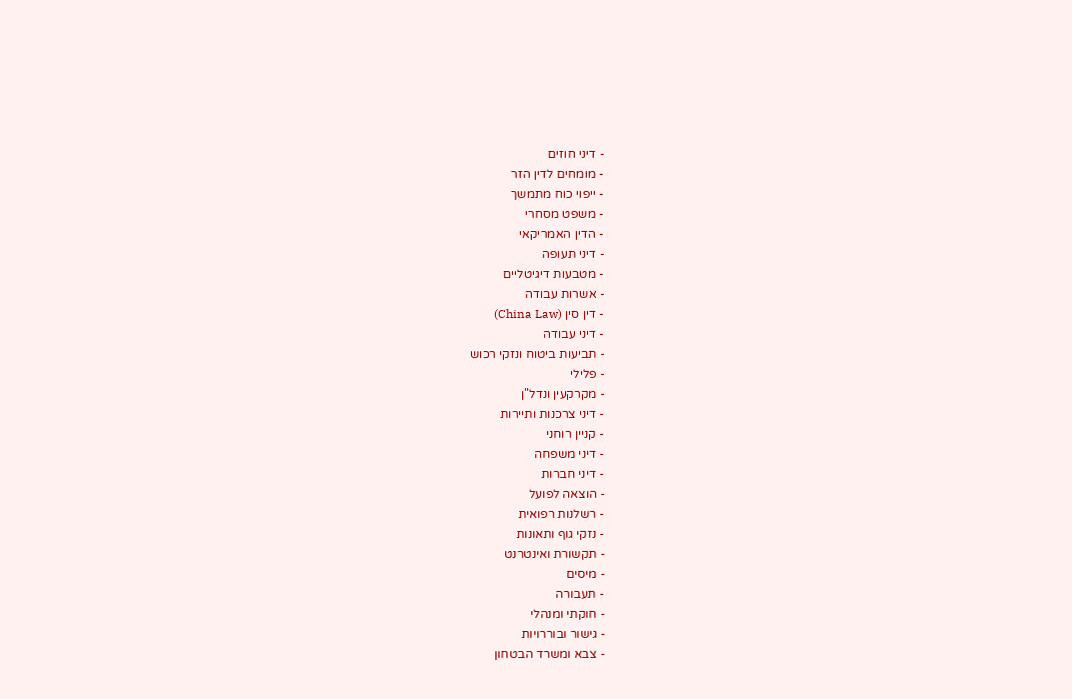- דיני חוזים
- מומחים לדין הזר
- ייפוי כוח מתמשך
- משפט מסחרי
- הדין האמריקאי
- דיני תעופה
- מטבעות דיגיטליים
- אשרות עבודה
- דין סין (China Law)
- דיני עבודה
- תביעות ביטוח ונזקי רכוש
- פלילי
- מקרקעין ונדל"ן
- דיני צרכנות ותיירות
- קניין רוחני
- דיני משפחה
- דיני חברות
- הוצאה לפועל
- רשלנות רפואית
- נזקי גוף ותאונות
- תקשורת ואינטרנט
- מיסים
- תעבורה
- חוקתי ומנהלי
- גישור ובוררויות
- צבא ומשרד הבטחון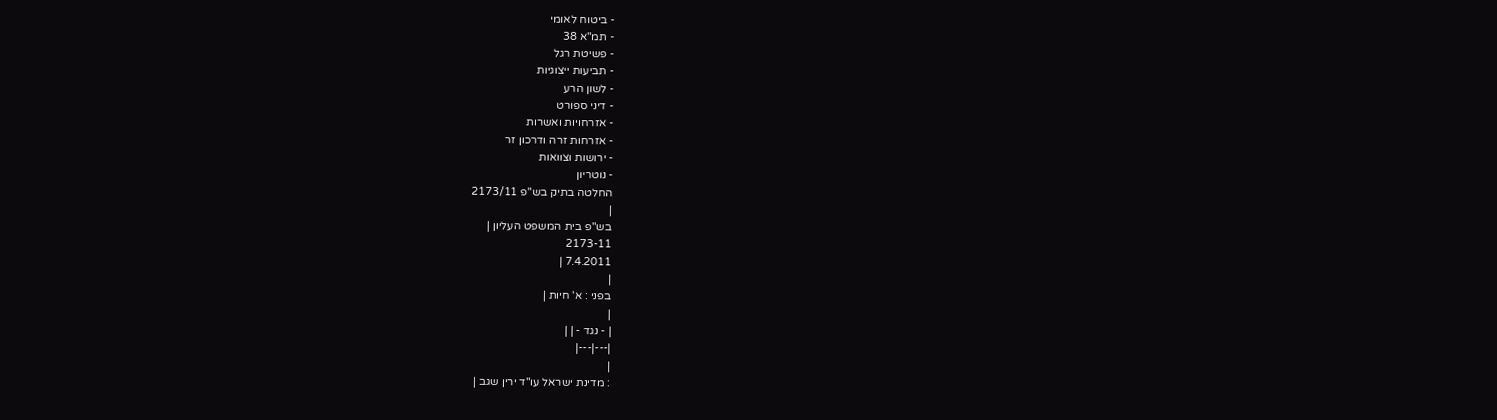- ביטוח לאומי
- תמ"א 38
- פשיטת רגל
- תביעות ייצוגיות
- לשון הרע
- דיני ספורט
- אזרחויות ואשרות
- אזרחות זרה ודרכון זר
- ירושות וצוואות
- נוטריון
החלטה בתיק בש"פ 2173/11
|
בש"פ בית המשפט העליון |
2173-11
7.4.2011 |
|
בפני : א' חיות |
|
| - נגד - | |
|---|---|
|
: מדינת ישראל עו"ד ירין שגב |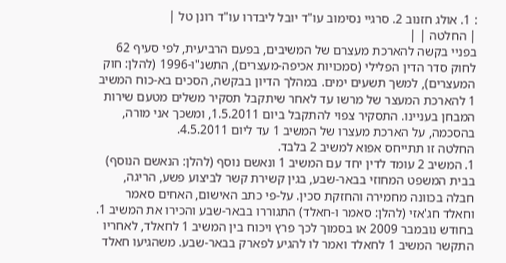: 1. אולג חזנוב 2. סרגיי נסימוב עו"ד יובל ליבדרו עו"ד רונן טל |
| החלטה | |
בפניי בקשה להארכת מעצרם של המשיבים, בפעם הרביעית, לפי סעיף 62 לחוק סדר הדין הפלילי (סמכויות אכיפה-מעצרים), התשנ"ו-1996 (להלן: חוק המעצרים), למשך תשעים ימים. במהלך הדיון בבקשה, הסכים בא-כוח המשיב 1 להארכת המעצר של מרשו עד לאחר שיתקבל תסקיר משלים מטעם שירות המבחן בעניינו. התסקיר צפוי להתקבל ביום 1.5.2011, ומשכך אני מורה, בהסכמה, על הארכת מעצרו של המשיב 1 עד ליום 4.5.2011.
החלטה זו תתייחס אפוא למשיב 2 בלבד.
1. המשיב 2 עומד לדין יחד עם המשיב 1 ונאשם נוסף (להלן: הנאשם הנוסף) בבית המשפט המחוזי בבאר-שבע, בגין קשירת קשר לביצוע פשע, הריגה, חבלה בכוונה מחמירה והחזקת סכין. על-פי כתב האישום, האחים סאמר וחאלד חג'אזי (להלן: סאמר ו-חאלד) התגוררו בבאר-שבע והכירו את המשיב 1. בחודש נובמבר 2009 או בסמוך לכך פרץ ויכוח בין המשיב 1 לחאלד, לאחריו התקשר המשיב 1 לחאלד ואמר לו להגיע לפארק בבאר-שבע. משהגיעו חאלד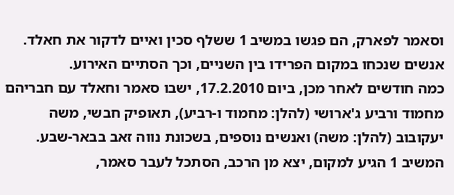וסאמר לפארק, הם פגשו במשיב 1 ששלף סכין ואיים לדקור את חאלד. אנשים שנכחו במקום הפרידו בין השניים, וכך הסתיים האירוע.
כמה חודשים לאחר מכן, ביום 17.2.2010, ישבו סאמר וחאלד עם חבריהם מחמוד ורביע ג'ארושי (להלן: מחמוד ו-רביע), תאופיק חבשי, משה יעקובוב (להלן: משה) ואנשים נוספים, בשכונת נווה זאב בבאר-שבע. המשיב 1 הגיע למקום, יצא מן הרכב, הסתכל לעבר סאמר,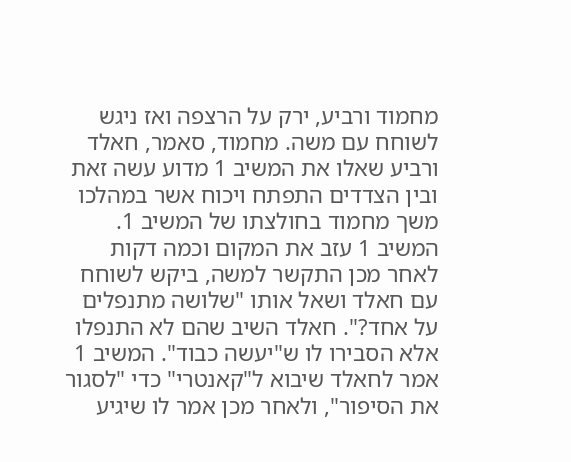מחמוד ורביע, ירק על הרצפה ואז ניגש לשוחח עם משה. מחמוד, סאמר, חאלד ורביע שאלו את המשיב 1 מדוע עשה זאת ובין הצדדים התפתח ויכוח אשר במהלכו משך מחמוד בחולצתו של המשיב 1. המשיב 1 עזב את המקום וכמה דקות לאחר מכן התקשר למשה, ביקש לשוחח עם חאלד ושאל אותו "שלושה מתנפלים על אחד?". חאלד השיב שהם לא התנפלו אלא הסבירו לו ש"יעשה כבוד". המשיב 1 אמר לחאלד שיבוא ל"קאנטרי" כדי "לסגור את הסיפור", ולאחר מכן אמר לו שיגיע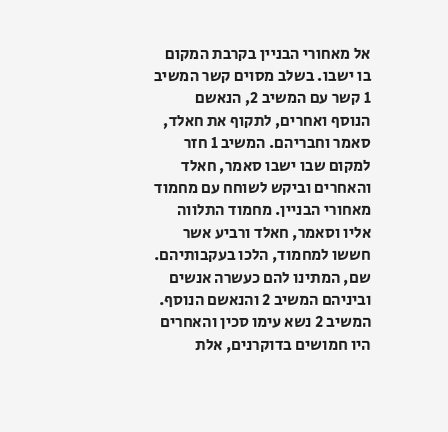אל מאחורי הבניין בקרבת המקום בו ישבו. בשלב מסוים קשר המשיב 1 קשר עם המשיב 2, הנאשם הנוסף ואחרים, לתקוף את חאלד, סאמר וחבריהם. המשיב 1 חזר למקום שבו ישבו סאמר, חאלד והאחרים וביקש לשוחח עם מחמוד מאחורי הבניין. מחמוד התלווה אליו וסאמר, חאלד ורביע אשר חששו למחמוד, הלכו בעקבותיהם. שם, המתינו להם כעשרה אנשים וביניהם המשיב 2 והנאשם הנוסף. המשיב 2 נשא עימו סכין והאחרים היו חמושים בדוקרנים, אלת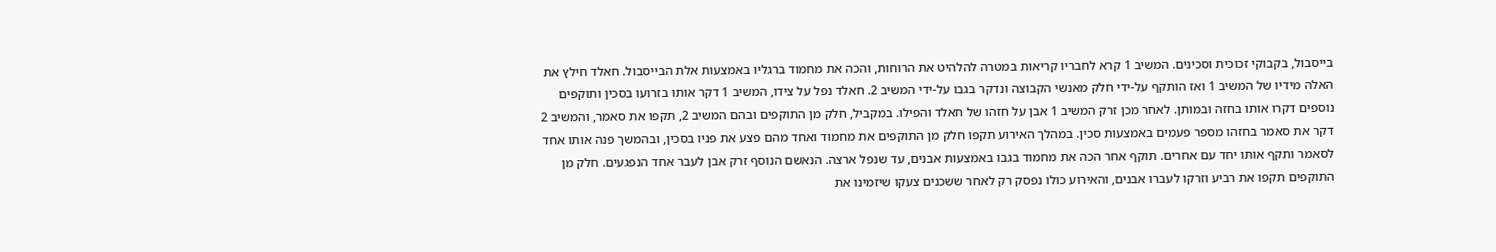בייסבול, בקבוקי זכוכית וסכינים. המשיב 1 קרא לחבריו קריאות במטרה להלהיט את הרוחות, והכה את מחמוד ברגליו באמצעות אלת הבייסבול. חאלד חילץ את האלה מידיו של המשיב 1 ואז הותקף על-ידי חלק מאנשי הקבוצה ונדקר בגבו על-ידי המשיב 2. חאלד נפל על צידו, המשיב 1 דקר אותו בזרועו בסכין ותוקפים נוספים דקרו אותו בחזה ובמותן. לאחר מכן זרק המשיב 1 אבן על חזהו של חאלד והפילו. במקביל, חלק מן התוקפים ובהם המשיב 2, תקפו את סאמר, והמשיב 2 דקר את סאמר בחזהו מספר פעמים באמצעות סכין. במהלך האירוע תקפו חלק מן התוקפים את מחמוד ואחד מהם פצע את פניו בסכין, ובהמשך פנה אותו אחד לסאמר ותקף אותו יחד עם אחרים. תוקף אחר הכה את מחמוד בגבו באמצעות אבנים, עד שנפל ארצה. הנאשם הנוסף זרק אבן לעבר אחד הנפגעים. חלק מן התוקפים תקפו את רביע וזרקו לעברו אבנים, והאירוע כולו נפסק רק לאחר ששכנים צעקו שיזמינו את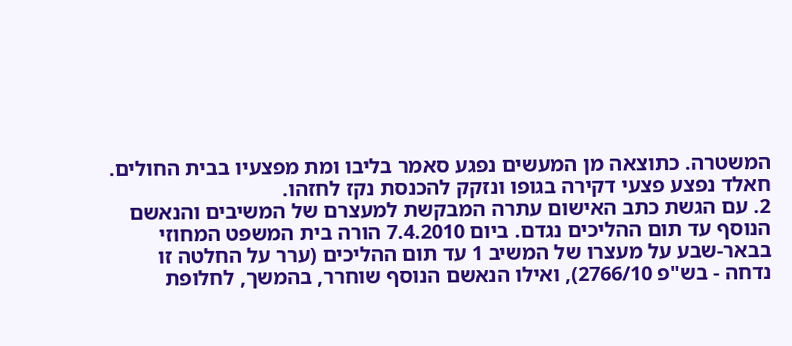המשטרה. כתוצאה מן המעשים נפגע סאמר בליבו ומת מפצעיו בבית החולים. חאלד נפצע פצעי דקירה בגופו ונזקק להכנסת נקז לחזהו.
2. עם הגשת כתב האישום עתרה המבקשת למעצרם של המשיבים והנאשם הנוסף עד תום ההליכים נגדם. ביום 7.4.2010 הורה בית המשפט המחוזי בבאר-שבע על מעצרו של המשיב 1 עד תום ההליכים (ערר על החלטה זו נדחה - בש"פ 2766/10), ואילו הנאשם הנוסף שוחרר, בהמשך, לחלופת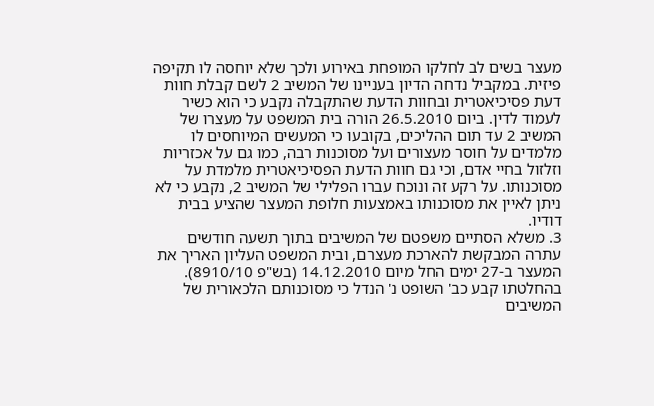מעצר בשים לב לחלקו המופחת באירוע ולכך שלא יוחסה לו תקיפה פיזית. במקביל נדחה הדיון בעניינו של המשיב 2 לשם קבלת חוות דעת פסיכיאטרית ובחוות הדעת שהתקבלה נקבע כי הוא כשיר לעמוד לדין. ביום 26.5.2010 הורה בית המשפט על מעצרו של המשיב 2 עד תום ההליכים, בקובעו כי המעשים המיוחסים לו מלמדים על חוסר מעצורים ועל מסוכנות רבה, כמו גם על אכזריות וזלזול בחיי אדם, וכי גם חוות הדעת הפסיכיאטרית מלמדת על מסוכנותו. על רקע זה ונוכח עברו הפלילי של המשיב 2, נקבע כי לא ניתן לאיין את מסוכנותו באמצעות חלופת המעצר שהציע בבית דודיו.
3. משלא הסתיים משפטם של המשיבים בתוך תשעה חודשים עתרה המבקשת להארכת מעצרם, ובית המשפט העליון האריך את המעצר ב-27 ימים החל מיום 14.12.2010 (בש"פ 8910/10). בהחלטתו קבע כב' השופט נ' הנדל כי מסוכנותם הלכאורית של המשיבים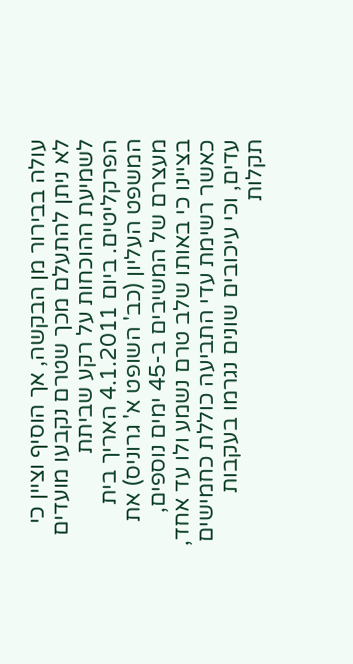עולה בבירור מן הבקשה, אך הוסיף וציין כי לא ניתן להתעלם מכך שטרם נקבעו מועדים לשמיעת ההוכחות על רקע שביתת הפרקליטים. ביום 4.1.2011 האריך בית המשפט העליון (כב' השופט א' גרוניס) את מעצרם של המשיבים ב-45 ימים נוספים, בציינו כי באותו שלב טרם נשמע ולו עד אחד, כאשר רשימת עדי התביעה כוללת כחמישים עדים, וכי עיכובים שונים נגרמו בעקבות תקלות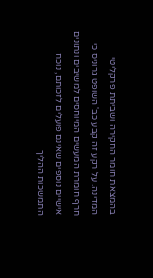בהמצאת חומר החקירה ושביתת פרקליטי המדינה. על רקע זה קבע כב' השופט גרוניס כי חרף חומרת המעשים המיוחסים למשיבים ונתונים אישיים נוספים שאינם פועלים לזכותם, נוכח התמשכות ההליך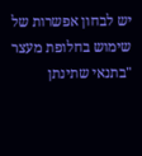יש לבחון אפשרות של שימוש בחלופת מעצר "בתנאי שתינתן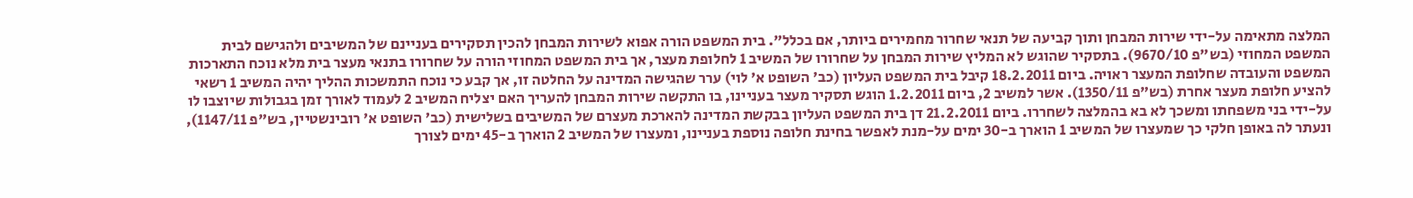המלצה מתאימה על-ידי שירות המבחן ותוך קביעה של תנאי שחרור מחמירים ביותר, אם בכלל". בית המשפט הורה אפוא לשירות המבחן להכין תסקירים בעניינם של המשיבים ולהגישם לבית המשפט המחוזי (בש"פ 9670/10). בתסקיר שהוגש לא המליץ שירות המבחן על שחרורו של המשיב 1 לחלופת מעצר, אך בית המשפט המחוזי הורה על שחרורו בתנאי מעצר בית מלא נוכח התארכות המשפט והעובדה שחלופת המעצר ראויה. ביום 18.2.2011 קיבל בית המשפט העליון (כב' השופט א' לוי) ערר שהגישה המדינה על החלטה זו, אך קבע כי נוכח התמשכות ההליך יהיה המשיב 1 רשאי להציע חלופת מעצר אחרת (בש"פ 1350/11). אשר למשיב 2, ביום 1.2.2011 הוגש תסקיר מעצר בעניינו, בו התקשה שירות המבחן להעריך האם יצליח המשיב 2 לעמוד לאורך זמן בגבולות שיוצבו לו על-ידי בני משפחתו ומשכך לא בא בהמלצה לשחררו. ביום 21.2.2011 דן בית המשפט העליון בבקשת המדינה להארכת מעצרם של המשיבים בשלישית (כב' השופט א' רובינשטיין, בש"פ 1147/11), ונעתר לה באופן חלקי כך שמעצרו של המשיב 1 הוארך ב-30 ימים על-מנת לאפשר בחינת חלופה נוספת בעניינו, ומעצרו של המשיב 2 הוארך ב-45 ימים לצורך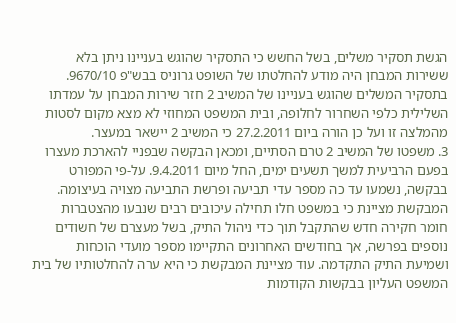הגשת תסקיר משלים, בשל החשש כי התסקיר שהוגש בעניינו ניתן בלא ששירות המבחן היה מודע להחלטתו של השופט גרוניס בבש"פ 9670/10. בתסקיר המשלים שהוגש בעניינו של המשיב 2 חזר שירות המבחן על עמדתו השלילית כלפי השחרור לחלופה, ובית המשפט המחוזי לא מצא מקום לסטות מהמלצה זו ועל כן הורה ביום 27.2.2011 כי המשיב 2 יישאר במעצר.
3. משפטו של המשיב 2 טרם הסתיים, ומכאן הבקשה שבפניי להארכת מעצרו בפעם הרביעית למשך תשעים ימים, החל מיום 9.4.2011. על-פי המפורט בבקשה, נשמעו עד כה מספר עדי תביעה ופרשת התביעה מצויה בעיצומה. המבקשת מציינת כי במשפט חלו תחילה עיכובים רבים שנבעו מהצטברות חומר חקירה חדש שהתקבל תוך כדי ניהול התיק, בשל מעצרם של חשודים נוספים בפרשה, אך בחודשים האחרונים התקיימו מספר מועדי הוכחות ושמיעת התיק התקדמה. עוד מציינת המבקשת כי היא ערה להחלטותיו של בית המשפט העליון בבקשות הקודמות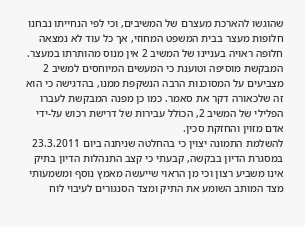שהוגשו להארכת מעצרם של המשיבים, וכי לפי הנחייתו נבחנו חלופות מעצר בבית המשפט המחוזי, אך כל עוד לא נמצאה חלופה ראויה בעניינו של המשיב 2 אין מנוס מהותרתו במעצר. המבקשת מוסיפה וטוענת כי המעשים המיוחסים למשיב 2 מצביעים על המסוכנות הרבה הנשקפת ממנו, בהדגישה כי הוא זה שלכאורה דקר את סאמר. כמו כן מפנה המבקשת לעברו הפלילי של המשיב 2, הכולל עבירות של דרישת רכוש על-ידי אדם מזוין והחזקת סכין.
להשלמת התמונה יצוין כי בהחלטה שניתנה ביום 23.3.2011 במסגרת הדיון בבקשה, קבעתי כי קצב התנהלות הדיון בתיק אינו משביע רצון וכי מן הראוי שייעשה מאמץ נוסף ומשמעותי מצד המותב השומע את התיק ומצד הסנגורים לעיבוי לוח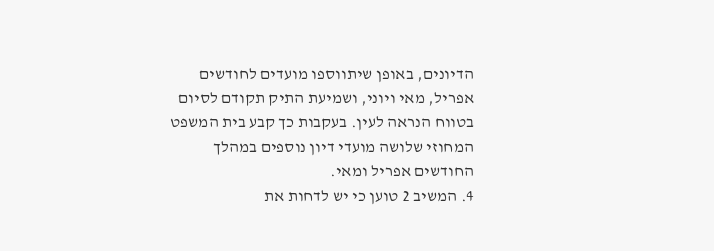הדיונים, באופן שיתווספו מועדים לחודשים אפריל, מאי ויוני, ושמיעת התיק תקודם לסיום בטווח הנראה לעין. בעקבות כך קבע בית המשפט המחוזי שלושה מועדי דיון נוספים במהלך החודשים אפריל ומאי.
4. המשיב 2 טוען כי יש לדחות את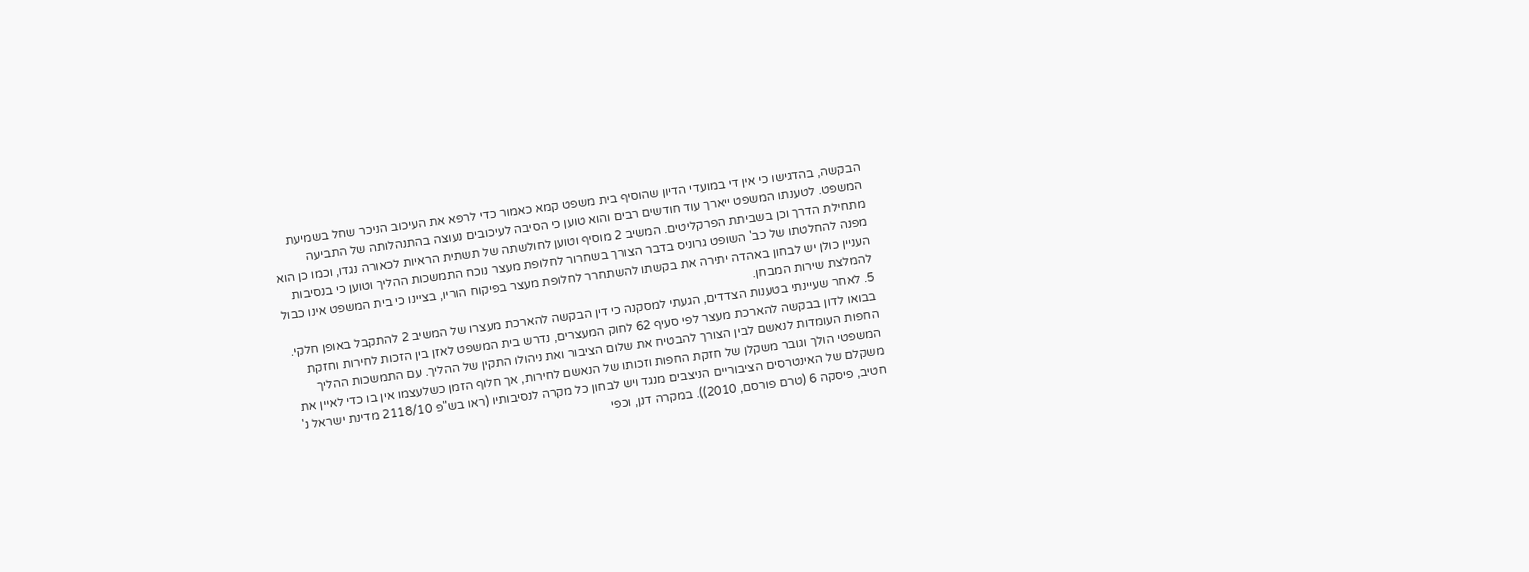הבקשה, בהדגישו כי אין די במועדי הדיון שהוסיף בית משפט קמא כאמור כדי לרפא את העיכוב הניכר שחל בשמיעת המשפט. לטענתו המשפט ייארך עוד חודשים רבים והוא טוען כי הסיבה לעיכובים נעוצה בהתנהלותה של התביעה מתחילת הדרך וכן בשביתת הפרקליטים. המשיב 2 מוסיף וטוען לחולשתה של תשתית הראיות לכאורה נגדו, וכמו כן הוא מפנה להחלטתו של כב' השופט גרוניס בדבר הצורך בשחרור לחלופת מעצר נוכח התמשכות ההליך וטוען כי בנסיבות העניין כולן יש לבחון באהדה יתירה את בקשתו להשתחרר לחלופת מעצר בפיקוח הוריו, בציינו כי בית המשפט אינו כבול להמלצת שירות המבחן.
5. לאחר שעיינתי בטענות הצדדים, הגעתי למסקנה כי דין הבקשה להארכת מעצרו של המשיב 2 להתקבל באופן חלקי. בבואו לדון בבקשה להארכת מעצר לפי סעיף 62 לחוק המעצרים, נדרש בית המשפט לאזן בין הזכות לחירות וחזקת החפות העומדות לנאשם לבין הצורך להבטיח את שלום הציבור ואת ניהולו התקין של ההליך. עם התמשכות ההליך המשפטי הולך וגובר משקלן של חזקת החפות וזכותו של הנאשם לחירות, אך חלוף הזמן כשלעצמו אין בו כדי לאיין את משקלם של האינטרסים הציבוריים הניצבים מנגד ויש לבחון כל מקרה לנסיבותיו (ראו בש"פ 2118/10 מדינת ישראל נ' חטיב, פיסקה 6 (טרם פורסם, 2010)). במקרה דנן, וכפי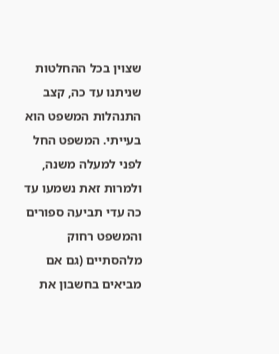שצוין בכל ההחלטות שניתנו עד כה, קצב התנהלות המשפט הוא בעייתי. המשפט החל לפני למעלה משנה, ולמרות זאת נשמעו עד כה עדי תביעה ספורים והמשפט רחוק מלהסתיים (גם אם מביאים בחשבון את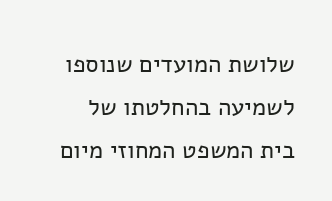שלושת המועדים שנוספו לשמיעה בהחלטתו של בית המשפט המחוזי מיום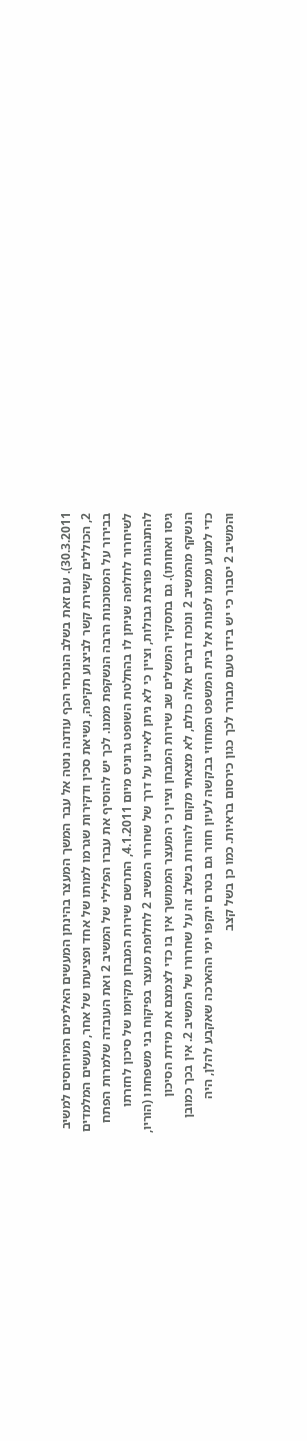30.3.2011). עם זאת בשלב הנוכחי הכף עודנה נוטה אל עבר המשך המעצר בהינתן המעשים האלימים המיוחסים למשיב 2, הכוללים קשירת קשר לביצוע תקיפה, נשיאת סכין ודקירות שגרמו למותו של אחד ופציעתו של אחר, מעשים המלמדים בבירור על המסוכנות הרבה הנשקפת ממנו. לכך יש להוסיף את עברו הפלילי של המשיב 2 ואת העובדה שלמרות הפתח לשיחרור לחלופה שניתן לו בהחלטת השופט גרוניס מיום 4.1.2011, התרשם שירות המבחן מקיומו של סיכון לחזרתו להתנהגות פורצת גבולות, וציין כי לא ניתן לאיינו על דרך של שחרור המשיב 2 לחלופת מעצר בפיקוח בני משפחתו (הוריו, גיסו ואחותו). גם בתסקיר המשלים שב שירות המבחן וציין כי המעצר הממושך אין בו כדי לצמצם את מידת הסיכון הנשקף מהמשיב 2 ונוכח דברים אלה כולם, לא מצאתי מקום להורות בשלב זה על שחרורו של המשיב 2. אין בכך כמובן כדי למנוע ממנו לפנות אל בית המשפט המחוזי בבקשה לעיון חוזר גם בטרם ינקפו ימי ההארכה שאקבע להלן, היה והמשיב 2 יסבור כי יש בידו טעם מבורר לכך כגון כירסום בראיות. כמו כן בשל קצב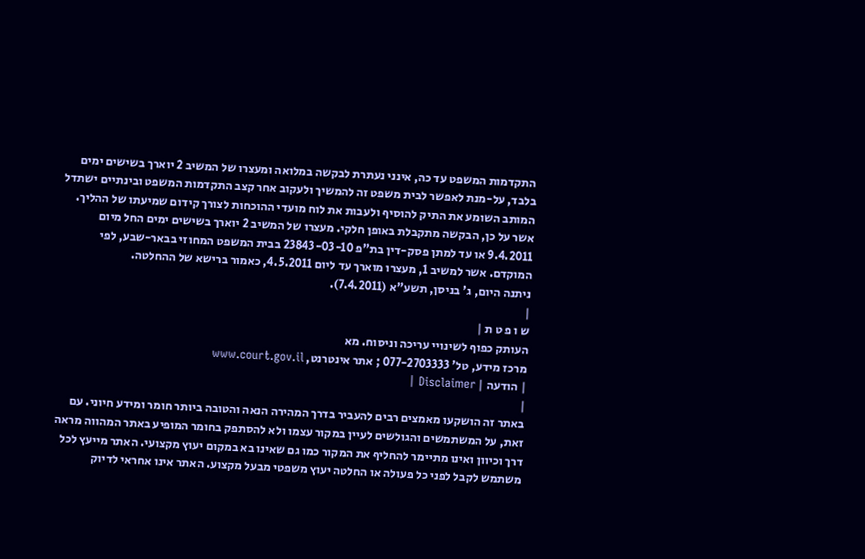התקדמות המשפט עד כה, אינני נעתרת לבקשה במלואה ומעצרו של המשיב 2 יוארך בשישים ימים בלבד, על-מנת לאפשר לבית משפט זה להמשיך ולעקוב אחר קצב התקדמות המשפט ובינתיים ישתדל המותב השומע את התיק להוסיף ולעבות את לוח מועדי ההוכחות לצורך קידום שמיעתו של ההליך.
אשר על כן, הבקשה מתקבלת באופן חלקי. מעצרו של המשיב 2 יוארך בשישים ימים החל מיום 9.4.2011 או עד למתן פסק-דין בת"פ 23843-03-10 בבית המשפט המחוזי בבאר-שבע, לפי המוקדם. אשר למשיב 1, מעצרו מוארך עד ליום 4.5.2011, כאמור ברישא של ההחלטה.
ניתנה היום, ג' בניסן, תשע"א (7.4.2011).
|
ש ו פ ט ת |
העותק כפוף לשינויי עריכה וניסוח. מא
מרכז מידע, טל' 077-2703333 ; אתר אינטרנט, www.court.gov.il
| הודעה | Disclaimer |
|
באתר זה הושקעו מאמצים רבים להעביר בדרך המהירה הנאה והטובה ביותר חומר ומידע חיוני. עם זאת, על המשתמשים והגולשים לעיין במקור עצמו ולא להסתפק בחומר המופיע באתר המהווה מראה דרך וכיוון ואינו מתיימר להחליף את המקור כמו גם שאינו בא במקום יעוץ מקצועי. האתר מייעץ לכל משתמש לקבל לפני כל פעולה או החלטה יעוץ משפטי מבעל מקצוע. האתר אינו אחראי לדיוק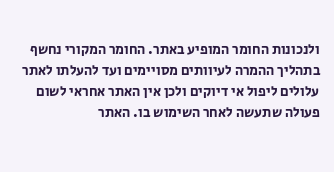ולנכונות החומר המופיע באתר. החומר המקורי נחשף בתהליך ההמרה לעיוותים מסויימים ועד להעלתו לאתר עלולים ליפול אי דיוקים ולכן אין האתר אחראי לשום פעולה שתעשה לאחר השימוש בו. האתר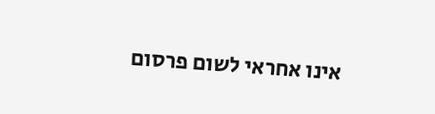אינו אחראי לשום פרסום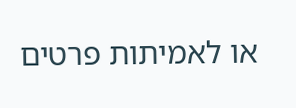או לאמיתות פרטים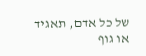של כל אדם, תאגיד או גוף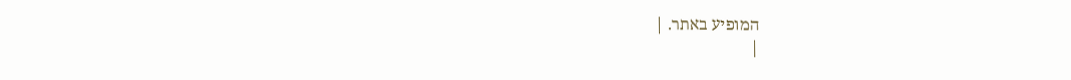המופיע באתר. |
|